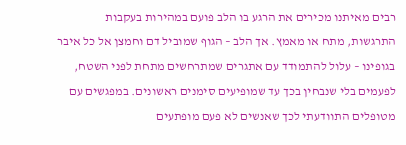רבים מאיתנו מכירים את הרגע בו הלב פועם במהירות בעקבות התרגשות, מתח או מאמץ. אך הלב – הגוף שמוביל דם וחמצן אל כל איבר בגופינו – עלול להתמודד עם אתגרים שמתרחשים מתחת לפני השטח, לפעמים בלי שנבחין בכך עד שמופיעים סימנים ראשונים. במפגשים עם מטופלים התוודעתי לכך שאנשים לא פעם מופתעים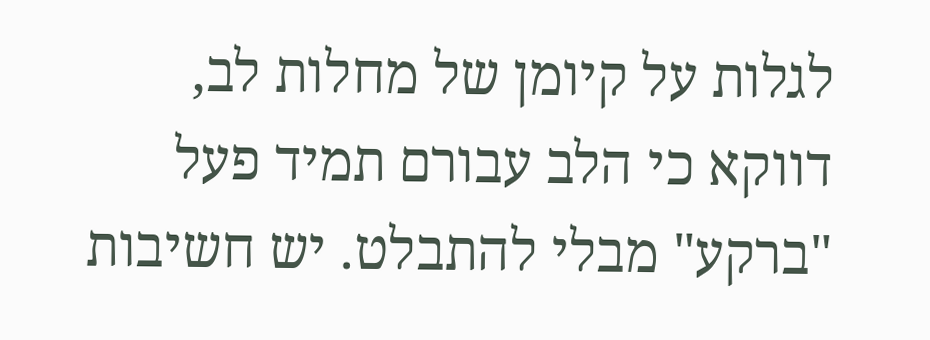לגלות על קיומן של מחלות לב, דווקא כי הלב עבורם תמיד פעל "ברקע" מבלי להתבלט. יש חשיבות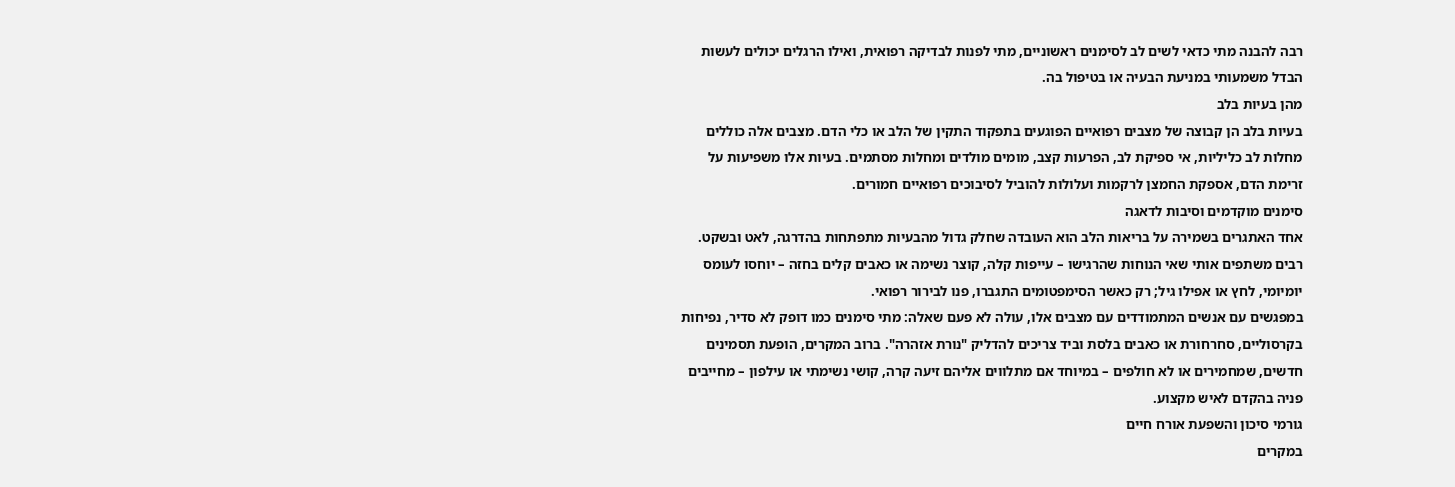רבה להבנה מתי כדאי לשים לב לסימנים ראשוניים, מתי לפנות לבדיקה רפואית, ואילו הרגלים יכולים לעשות הבדל משמעותי במניעת הבעיה או בטיפול בה.
מהן בעיות בלב
בעיות בלב הן קבוצה של מצבים רפואיים הפוגעים בתפקוד התקין של הלב או כלי הדם. מצבים אלה כוללים מחלות לב כליליות, אי ספיקת לב, הפרעות קצב, מומים מולדים ומחלות מסתמים. בעיות אלו משפיעות על זרימת הדם, אספקת החמצן לרקמות ועלולות להוביל לסיבוכים רפואיים חמורים.
סימנים מוקדמים וסיבות לדאגה
אחד האתגרים בשמירה על בריאות הלב הוא העובדה שחלק גדול מהבעיות מתפתחות בהדרגה, לאט ובשקט. רבים משתפים אותי שאי הנוחות שהרגישו – עייפות קלה, קוצר נשימה או כאבים קלים בחזה – יוחסו לעומס יומיומי, לחץ או אפילו גיל; רק כאשר הסימפטומים התגברו, פנו לבירור רפואי.
במפגשים עם אנשים המתמודדים עם מצבים אלו, עולה לא פעם שאלה: מתי סימנים כמו דופק לא סדיר, נפיחות בקרסוליים, סחרחורת או כאבים בלסת וביד צריכים להדליק "נורת אזהרה". ברוב המקרים, הופעת תסמינים חדשים, שמחמירים או לא חולפים – במיוחד אם מתלווים אליהם זיעה קרה, קושי נשימתי או עילפון – מחייבים פניה בהקדם לאיש מקצוע.
גורמי סיכון והשפעת אורח חיים
במקרים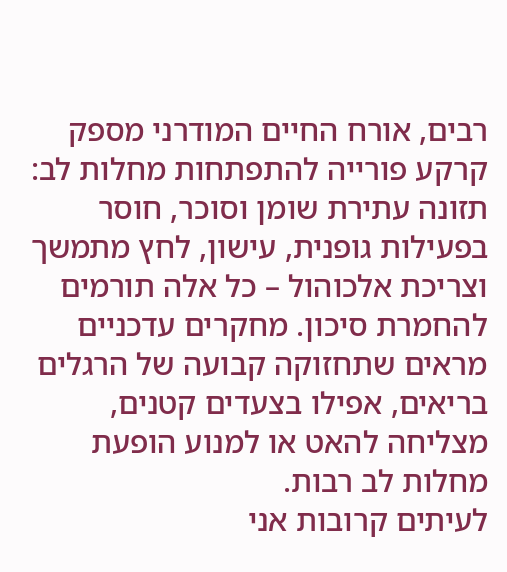רבים, אורח החיים המודרני מספק קרקע פורייה להתפתחות מחלות לב: תזונה עתירת שומן וסוכר, חוסר בפעילות גופנית, עישון, לחץ מתמשך וצריכת אלכוהול – כל אלה תורמים להחמרת סיכון. מחקרים עדכניים מראים שתחזוקה קבועה של הרגלים בריאים, אפילו בצעדים קטנים, מצליחה להאט או למנוע הופעת מחלות לב רבות.
לעיתים קרובות אני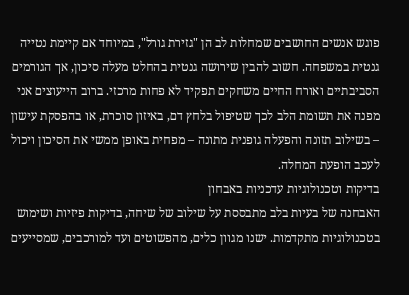פוגש אנשים החושבים שמחלות לב הן "גזירת גורל", במיוחד אם קיימת נטייה גנטית במשפחה. חשוב להבין שירושה גנטית בהחלט מעלה סיכון, אך הגורמים הסביבתיים ואורח החיים משחקים תפקיד לא פחות מרכזי. ברוב הייעוצים אני מפנה את תשומת הלב לכך שטיפול בלחץ דם, באיזון סוכרת, או בהפסקת עישון – בשילוב תזונה והפעלה גופנית מתונה – מפחית באופן ממשי את הסיכון ויכול לעכב הופעת המחלה.
בדיקות וטכנולוגיות עדכניות באבחון
האבחנה של בעיות בלב מתבססת על שילוב של שיחה, בדיקות פיזיות ושימוש בטכנולוגיות מתקדמות. ישנו מגוון כלים, מהפשוטים ועד למורכבים, שמסייעים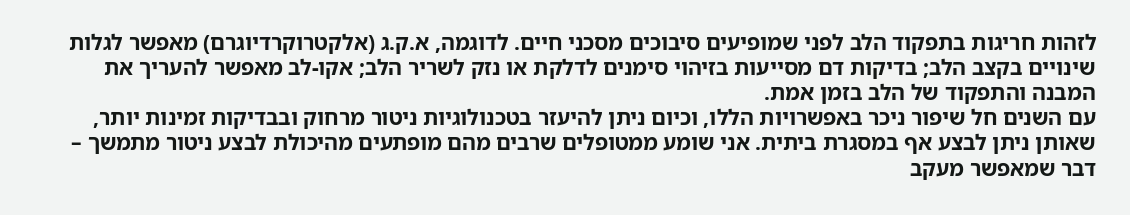לזהות חריגות בתפקוד הלב לפני שמופיעים סיבוכים מסכני חיים. לדוגמה, א.ק.ג (אלקטרוקרדיוגרם) מאפשר לגלות שינויים בקצב הלב; בדיקות דם מסייעות בזיהוי סימנים לדלקת או נזק לשריר הלב; אקו-לב מאפשר להעריך את המבנה והתפקוד של הלב בזמן אמת.
עם השנים חל שיפור ניכר באפשרויות הללו, וכיום ניתן להיעזר בטכנולוגיות ניטור מרחוק ובבדיקות זמינות יותר, שאותן ניתן לבצע אף במסגרת ביתית. אני שומע ממטופלים שרבים מהם מופתעים מהיכולת לבצע ניטור מתמשך – דבר שמאפשר מעקב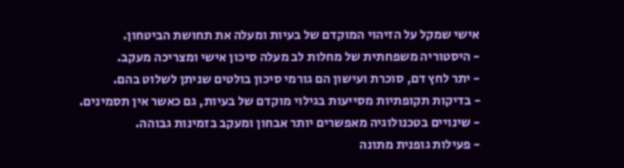אישי שמקל על הזיהוי המוקדם של בעיות ומעלה את תחושת הביטחון.
- היסטוריה משפחתית של מחלות לב מעלה סיכון אישי ומצריכה מעקב.
- יתר לחץ דם, סוכרת ועישון הם גורמי סיכון בולטים שניתן לשלוט בהם.
- בדיקות תקופתיות מסייעות בגילוי מוקדם של בעיות, גם כאשר אין תסמינים.
- שינויים בטכנולוגיה מאפשרים יותר אבחון ומעקב בזמינות גבוהה.
- פעילות גופנית מתונה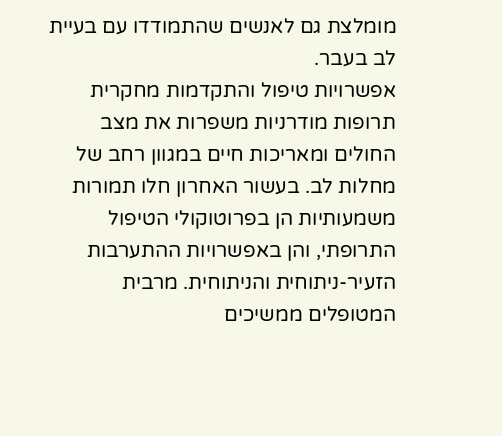מומלצת גם לאנשים שהתמודדו עם בעיית לב בעבר.
אפשרויות טיפול והתקדמות מחקרית
תרופות מודרניות משפרות את מצב החולים ומאריכות חיים במגוון רחב של מחלות לב. בעשור האחרון חלו תמורות משמעותיות הן בפרוטוקולי הטיפול התרופתי, והן באפשרויות ההתערבות הזעיר-ניתוחית והניתוחית. מרבית המטופלים ממשיכים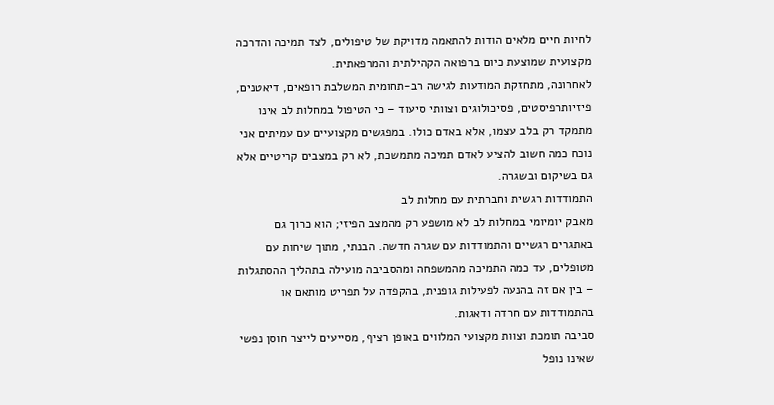לחיות חיים מלאים הודות להתאמה מדויקת של טיפולים, לצד תמיכה והדרכה מקצועית שמוצעת כיום ברפואה הקהילתית והמרפאתית.
לאחרונה, מתחזקת המודעות לגישה רב-תחומית המשלבת רופאים, דיאטנים, פיזיותרפיסטים, פסיכולוגים וצוותי סיעוד – כי הטיפול במחלות לב אינו מתמקד רק בלב עצמו, אלא באדם כולו. במפגשים מקצועיים עם עמיתים אני נוכח כמה חשוב להציע לאדם תמיכה מתמשכת, לא רק במצבים קריטיים אלא גם בשיקום ובשגרה.
התמודדות רגשית וחברתית עם מחלות לב
מאבק יומיומי במחלות לב לא מושפע רק מהמצב הפיזי; הוא כרוך גם באתגרים רגשיים והתמודדות עם שגרה חדשה. הבנתי, מתוך שיחות עם מטופלים, עד כמה התמיכה מהמשפחה ומהסביבה מועילה בתהליך ההסתגלות – בין אם זה בהנעה לפעילות גופנית, בהקפדה על תפריט מותאם או בהתמודדות עם חרדה ודאגות.
סביבה תומכת וצוות מקצועי המלווים באופן רציף, מסייעים לייצר חוסן נפשי שאינו נופל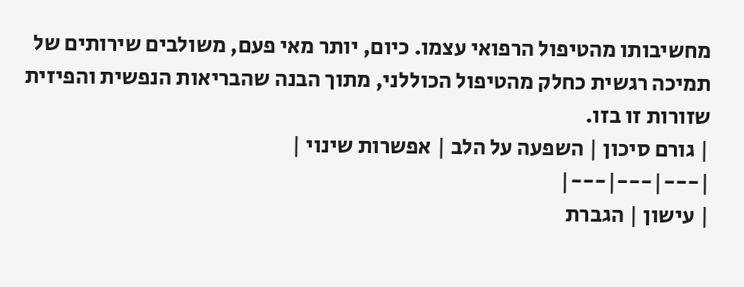מחשיבותו מהטיפול הרפואי עצמו. כיום, יותר מאי פעם, משולבים שירותים של תמיכה רגשית כחלק מהטיפול הכוללני, מתוך הבנה שהבריאות הנפשית והפיזית שזורות זו בזו.
| גורם סיכון | השפעה על הלב | אפשרות שינוי |
|---|---|---|
| עישון | הגברת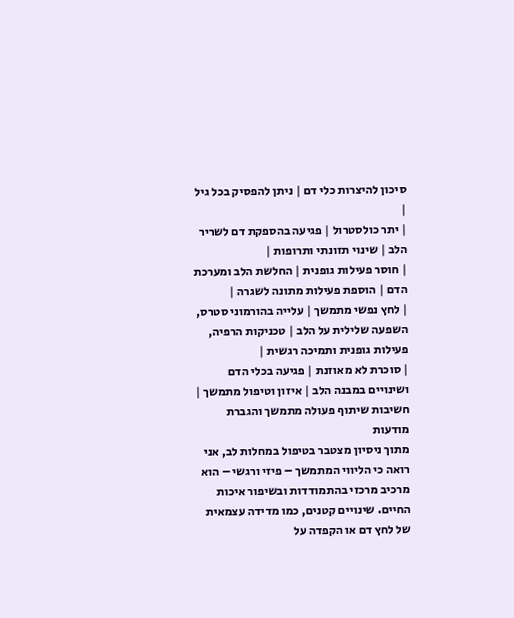סיכון להיצרות כלי דם | ניתן להפסיק בכל גיל |
| יתר כולסטרול | פגיעה בהספקת דם לשריר הלב | שינוי תזונתי ותרופות |
| חוסר פעילות גופנית | החלשת הלב ומערכת הדם | הוספת פעילות מתונה לשגרה |
| לחץ נפשי מתמשך | עלייה בהורמוני סטרס, השפעה שלילית על הלב | טכניקות הרפיה, פעילות גופנית ותמיכה רגשית |
| סוכרת לא מאוזנת | פגיעה בכלי הדם ושינויים במבנה הלב | איזון וטיפול מתמשך |
חשיבות שיתוף פעולה מתמשך והגברת מודעות
מתוך ניסיון מצטבר בטיפול במחלות לב, אני רואה כי הליווי המתמשך – פיזי ורגשי – הוא מרכיב מרכזי בהתמודדות ובשיפור איכות החיים. שינויים קטנים, כמו מדידה עצמאית של לחץ דם או הקפדה על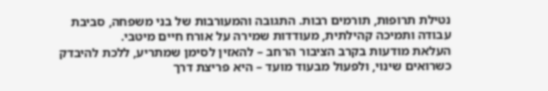נטילת תרופות, תורמים רבות. התגובה והמעורבות של בני משפחה, סביבת עבודה ותמיכה קהילתית, מעודדות שמירה על אורח חיים מיטבי.
העלאת מודעות בקרב הציבור הרחב – להאזין לסימן שמתריע, ללכת להיבדק כשרואים שינוי, ולפעול מבעוד מועד – היא פריצת דרך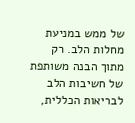של ממש במניעת מחלות הלב. רק מתוך הבנה משותפת של חשיבות הלב לבריאות הכללית,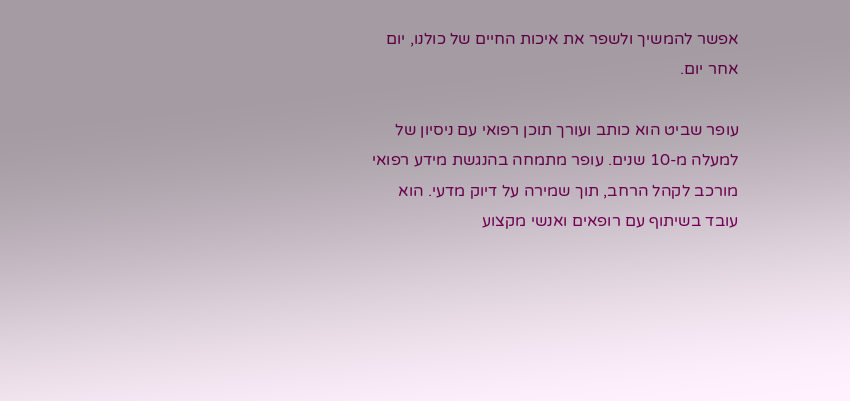אפשר להמשיך ולשפר את איכות החיים של כולנו, יום אחר יום.

עופר שביט הוא כותב ועורך תוכן רפואי עם ניסיון של למעלה מ-10 שנים. עופר מתמחה בהנגשת מידע רפואי מורכב לקהל הרחב, תוך שמירה על דיוק מדעי. הוא עובד בשיתוף עם רופאים ואנשי מקצוע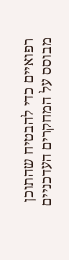רפואיים כדי להבטיח שהתוכן מבוסס על המחקרים העדכניים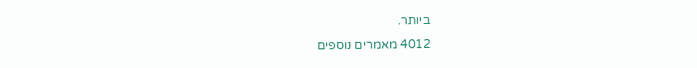ביותר.
4012 מאמרים נוספים